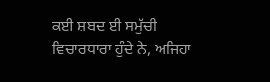ਕਈ ਸ਼ਬਦ ਈ ਸਮੁੱਚੀ ਵਿਚਾਰਧਾਰਾ ਹੁੰਦੇ ਨੇ, ਅਜਿਹਾ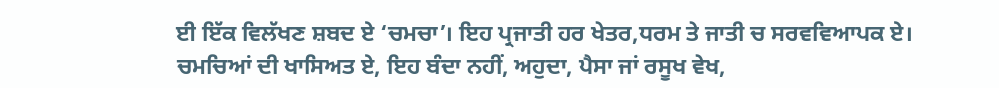ਈ ਇੱਕ ਵਿਲੱਖਣ ਸ਼ਬਦ ਏ ‘ਚਮਚਾ’। ਇਹ ਪ੍ਰਜਾਤੀ ਹਰ ਖੇਤਰ,ਧਰਮ ਤੇ ਜਾਤੀ ਚ ਸਰਵਵਿਆਪਕ ਏ। ਚਮਚਿਆਂ ਦੀ ਖਾਸਿਅਤ ਏ, ਇਹ ਬੰਦਾ ਨਹੀਂ, ਅਹੁਦਾ, ਪੈਸਾ ਜਾਂ ਰਸੂਖ ਵੇਖ,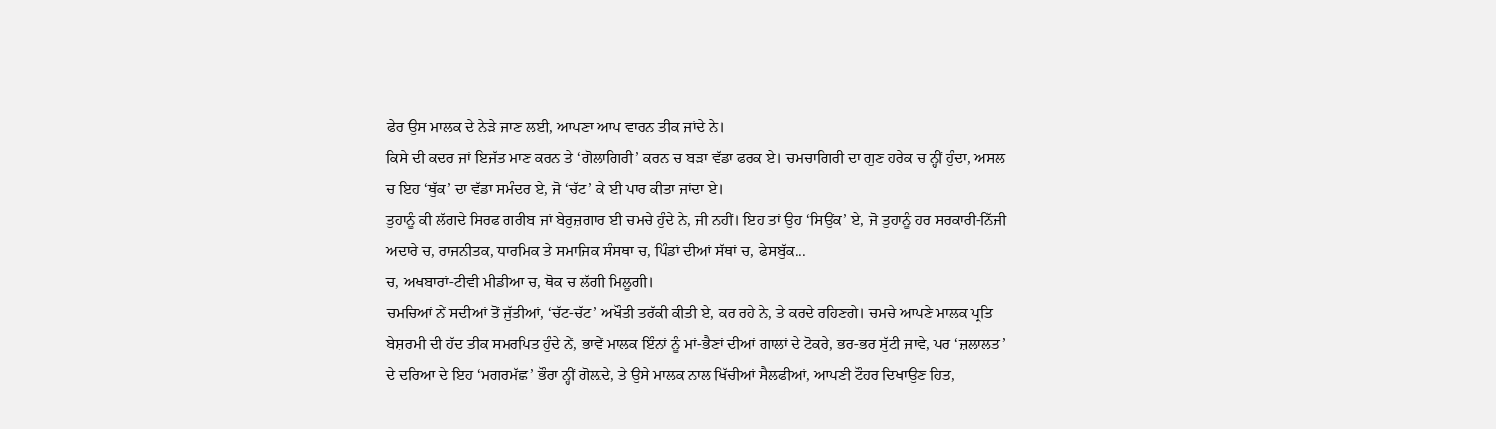ਫੇਰ ਉਸ ਮਾਲਕ ਦੇ ਨੇੜੇ ਜਾਣ ਲਈ, ਆਪਣਾ ਆਪ ਵਾਰਨ ਤੀਕ ਜਾਂਦੇ ਨੇ।
ਕਿਸੇ ਦੀ ਕਦਰ ਜਾਂ ਇਜੱਤ ਮਾਣ ਕਰਨ ਤੇ ‘ਗੋਲਾਗਿਰੀ’ ਕਰਨ ਚ ਬੜਾ ਵੱਡਾ ਫਰਕ ਏ। ਚਮਚਾਗਿਰੀ ਦਾ ਗੁਣ ਹਰੇਕ ਚ ਨ੍ਹੀਂ ਹੁੰਦਾ, ਅਸਲ ਚ ਇਹ ‘ਥੁੱਕ’ ਦਾ ਵੱਡਾ ਸਮੰਦਰ ਏ, ਜੋ ‘ਚੱਟ’ ਕੇ ਈ ਪਾਰ ਕੀਤਾ ਜਾਂਦਾ ਏ।
ਤੁਹਾਨੂੰ ਕੀ ਲੱਗਦੇ ਸਿਰਫ ਗਰੀਬ ਜਾਂ ਬੇਰੁਜ਼ਗਾਰ ਈ ਚਮਚੇ ਹੁੰਦੇ ਨੇ, ਜੀ ਨਹੀਂ। ਇਹ ਤਾਂ ਉਹ ‘ਸਿਉਂਕ’ ਏ, ਜੋ ਤੁਹਾਨੂੰ ਹਰ ਸਰਕਾਰੀ-ਨਿੱਜੀ ਅਦਾਰੇ ਚ, ਰਾਜਨੀਤਕ, ਧਾਰਮਿਕ ਤੇ ਸਮਾਜਿਕ ਸੰਸਥਾ ਚ, ਪਿੰਡਾਂ ਦੀਆਂ ਸੱਥਾਂ ਚ, ਫੇਸਬੁੱਕ...
ਚ, ਅਖਬਾਰਾਂ-ਟੀਵੀ ਮੀਡੀਆ ਚ, ਥੋਕ ਚ ਲੱਗੀ ਮਿਲੂਗੀ।
ਚਮਚਿਆਂ ਨੇਂ ਸਦੀਆਂ ਤੋਂ ਜੁੱਤੀਆਂ, ‘ਚੱਟ-ਚੱਟ’ ਅਖੌਤੀ ਤਰੱਕੀ ਕੀਤੀ ਏ, ਕਰ ਰਹੇ ਨੇ, ਤੇ ਕਰਦੇ ਰਹਿਣਗੇ। ਚਮਚੇ ਆਪਣੇ ਮਾਲਕ ਪ੍ਰਤਿ ਬੇਸ਼ਰਮੀ ਦੀ ਹੱਦ ਤੀਕ ਸਮਰਪਿਤ ਹੁੰਦੇ ਨੇਂ, ਭਾਵੇਂ ਮਾਲਕ ਇੰਨਾਂ ਨੂੰ ਮਾਂ-ਭੈਣਾਂ ਦੀਆਂ ਗਾਲਾਂ ਦੇ ਟੋਕਰੇ, ਭਰ-ਭਰ ਸੁੱਟੀ ਜਾਵੇ, ਪਰ ‘ਜ਼ਲਾਲਤ’ ਦੇ ਦਰਿਆ ਦੇ ਇਹ ‘ਮਗਰਮੱਛ’ ਭੌਰਾ ਨ੍ਹੀਂ ਗੋਲ਼ਦੇ, ਤੇ ਉਸੇ ਮਾਲਕ ਨਾਲ ਖਿੱਚੀਆਂ ਸੈਲਫੀਆਂ, ਆਪਣੀ ਟੌਹਰ ਦਿਖਾਉਣ ਹਿਤ,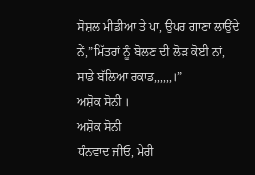ਸੋਸ਼ਲ ਮੀਡੀਆ ਤੇ ਪਾ, ਉਪਰ ਗਾਣਾ ਲਾਉਂਦੇ ਨੇਂ,”ਮਿੱਤਰਾਂ ਨੂੰ ਬੋਲਣ ਦੀ ਲੋੜ ਕੋਈ ਨਾਂ, ਸਾਡੇ ਬੱਲਿਆ ਰਕਾਡ,,,,,,।”
ਅਸ਼ੋਕ ਸੋਨੀ ।
ਅਸ਼ੋਕ ਸੋਨੀ
ਧੰਨਵਾਦ ਜੀਓ, ਮੇਰੀ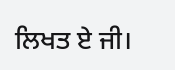ਲਿਖਤ ਏ ਜੀ।